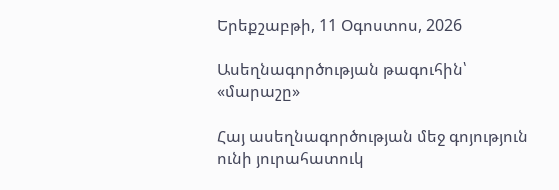Երեքշաբթի, 11 Օգոստոս, 2026

Ասեղնագործության թագուհին՝ «մարաշը»

Հայ ասեղնագործության մեջ գոյություն ունի յուրահատուկ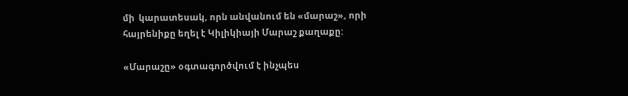մի  կարատեսակ, որն անվանում են «մարաշ», որի հայրենիքը եղել է Կիլիկիայի Մարաշ քաղաքը:

«Մարաշը» օգտագործվում է ինչպես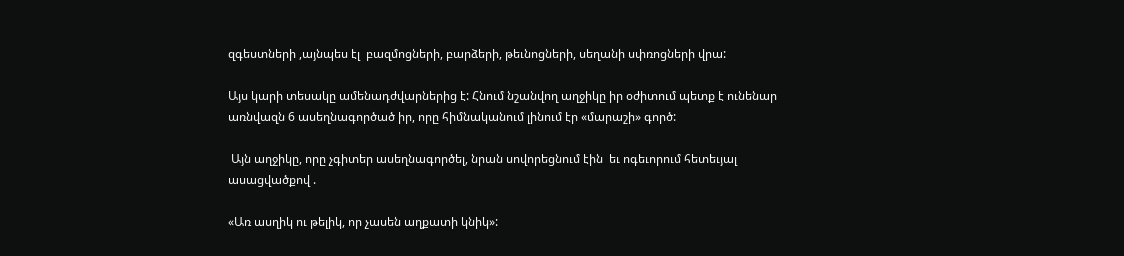զգեստների ,այնպես էլ  բազմոցների, բարձերի, թեւնոցների, սեղանի սփռոցների վրա:

Այս կարի տեսակը ամենադժվարներից է: Հնում նշանվող աղջիկը իր օժիտում պետք է ունենար առնվազն 6 ասեղնագործած իր, որը հիմնականում լինում էր «մարաշի» գործ:

 Այն աղջիկը, որը չգիտեր ասեղնագործել, նրան սովորեցնում էին  եւ ոգեւորում հետեւյալ ասացվածքով .

«Առ ասղիկ ու թելիկ, որ չասեն աղքատի կնիկ»: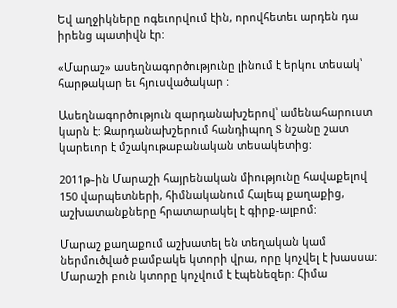Եվ աղջիկները ոգեւորվում էին, որովհետեւ արդեն դա իրենց պատիվն էր:

«Մարաշ» ասեղնագործությունը լինում է երկու տեսակ՝  հարթակար եւ հյուսվածակար :

Ասեղնագործություն զարդանախշերով՝ ամենահարուստ կարն է: Զարդանախշերում հանդիպող S նշանը շատ կարեւոր է մշակութաբանական տեսակետից:

2011թ֊ին Մարաշի հայրենական միությունը հավաքելով 150 վարպետների, հիմնականում Հալեպ քաղաքից, աշխատանքները հրատարակել է գիրք-ալբոմ:

Մարաշ քաղաքում աշխատել են տեղական կամ ներմուծված բամբակե կտորի վրա, որը կոչվել է խասսա: Մարաշի բուն կտորը կոչվում է էպենեզեր: Հիմա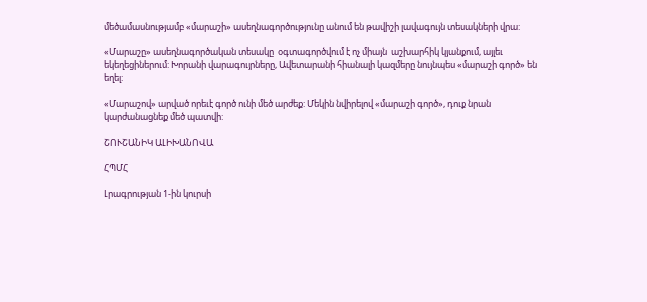մեծամասնությամբ «մարաշի» ասեղնագործությունը անում են թավիշի լավագույն տեսակների վրա:

«Մարաշը» ասեղնագործական տեսակը  օգտագործվում է ոչ միայն  աշխարհիկ կյանքում, այլեւ եկեղեցիներում: Խորանի վարագույրները, Ավետարանի հիանալի կազմերը նույնպես «մարաշի գործ» են եղել:

«Մարաշով» արված որեւէ գործ ունի մեծ արժեք: Մեկին նվիրելով «մարաշի գործ», դուք նրան կարժանացնեք մեծ պատվի:

ՇՈՒՇԱՆԻԿ ԱԼԻԽԱՆՈՎԱ

ՀՊՄՀ

Լրագրության 1-ին կուրսի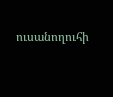ուսանողուհի